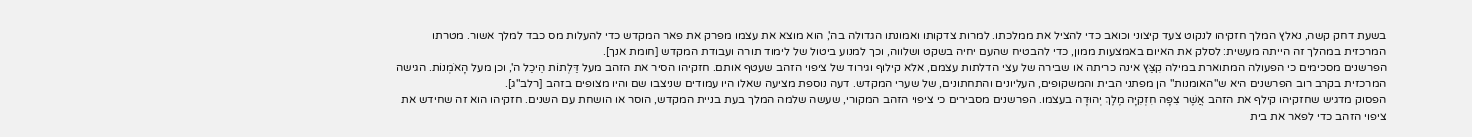בשעת דחק קשה, נאלץ המלך חזקיהו לנקוט צעד קיצוני וכואב כדי להציל את ממלכתו. למרות צדקותו ואמונתו הגדולה בה', הוא מוצא את עצמו מפרק את פאר המקדש כדי להעלות מס כבד למלך אשור. מטרתו המרכזית במהלך זה הייתה מעשית: לסלק את האיום באמצעות ממון, כדי להבטיח שהעם יחיה בשקט ושלווה, וכך למנוע ביטול של לימוד תורה ועבודת המקדש [חומת אנך].
הפרשנים מסכימים כי הפעולה המתוארת במילה קִצַּץ אינה כריתה או שבירה של עצי הדלתות עצמם, אלא קילוף וגירוד של ציפוי הזהב שעטף אותם. חזקיהו הסיר את הזהב מעל דַּלְתוֹת הֵיכַל ה', וכן מעל הָאֹמְנוֹת. הגישה המרכזית בקרב רוב הפרשנים היא ש"האומנות" הן מפתני הבית והמשקופים, העליונים והתחתונים, של שערי המקדש. דעה נוספת מציעה שאלו היו עמודים שניצבו שם והיו מצופים בזהב [רלב"ג].
הפסוק מדגיש שחזקיהו קילף את הזהב אֲשֶׁר צִפָּה חִזְקִיָּה מֶלֶךְ יְהוּדָה בעצמו. הפרשנים מסבירים כי ציפוי הזהב המקורי, שעשה שלמה המלך בעת בניית המקדש, הוסר או הושחת עם השנים. חזקיהו הוא זה שחידש את ציפוי הזהב כדי לפאר את בית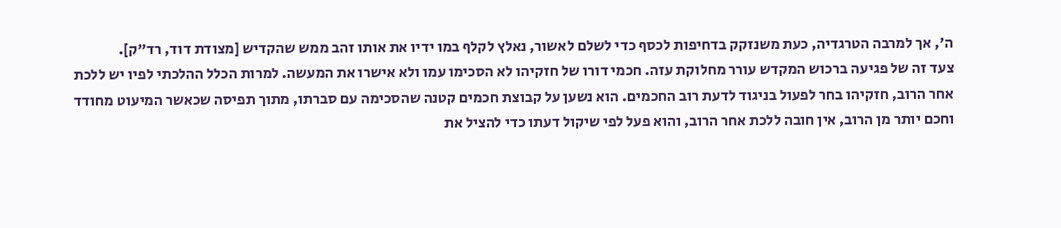ה', אך למרבה הטרגדיה, כעת משנזקק בדחיפות לכסף כדי לשלם לאשור, נאלץ לקלף במו ידיו את אותו זהב ממש שהקדיש [מצודת דוד, רד"ק].
צעד זה של פגיעה ברכוש המקדש עורר מחלוקת עזה. חכמי דורו של חזקיהו לא הסכימו עמו ולא אישרו את המעשה. למרות הכלל ההלכתי לפיו יש ללכת אחר הרוב, חזקיהו בחר לפעול בניגוד לדעת רוב החכמים. הוא נשען על קבוצת חכמים קטנה שהסכימה עם סברתו, מתוך תפיסה שכאשר המיעוט מחודד וחכם יותר מן הרוב, אין חובה ללכת אחר הרוב, והוא פעל לפי שיקול דעתו כדי להציל את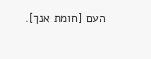העם [חומת אנך].